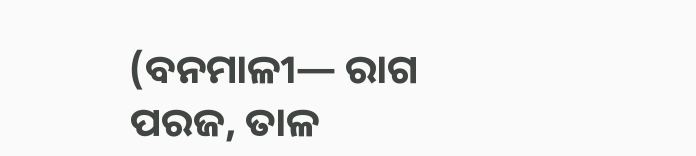(ବନମାଳୀ— ରାଗ ପରଜ, ତାଳ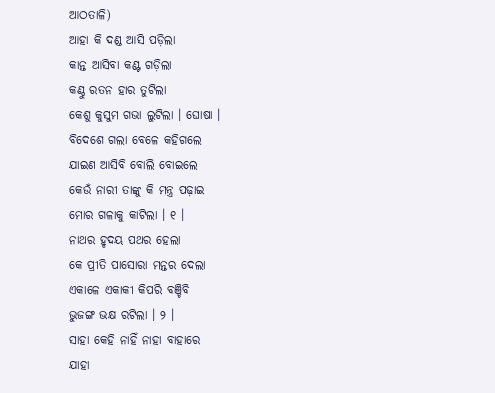ଆଠତାଳି)
ଆହା କି ଦଣ୍ଡ ଆସି ପଡ଼ିଲା
କାନ୍ତ ଆସିବା କଣ୍ଟ ଗଡ଼ିଲା
କଣ୍ଠୁ ରତନ ହାର ତୁଟିଲା
କେଶୁ କୁସୁମ ଗଭା ଲୁଟିଲା । ଘୋଷା ।
ବିଦେଶେ ଗଲା ବେଳେ କହିଗଲେ
ଯାଇଣ ଆସିବି ବୋଲି ବୋଇଲେ
କେଉଁ ନାରୀ ତାଙ୍କୁ କି ମନ୍ତ୍ର ପଢ଼ାଇ
ମୋର ଗଳାକୁ କାଟିଲା । ୧ ।
ନାଥର ହୃଦୟ ପଥର ହେଲା
କେ ପ୍ରୀତି ପାସୋରା ମନ୍ତର ଦେଲା
ଏକାଳେ ଏକାକୀ କିପରି ବଞ୍ଚିବି
ଭୁଜଙ୍ଗ ଭକ୍ଷ ରଟିଲା । ୨ ।
ସାହା କେହି ନାହିଁ ନାହା ବାହାରେ
ଯାହା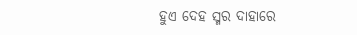ହୁଏ ଦେହ ସ୍ମର ଦାହାରେ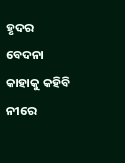ହୃଦର ବେଦନା କାହାକୁ କହିବି
ନୀରେ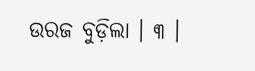ଉରଜ ବୁଡ଼ିଲା । ୩ ।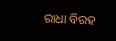ରାଧା ବିରହ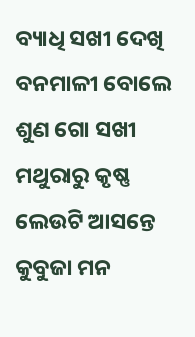ବ୍ୟାଧି ସଖୀ ଦେଖି
ବନମାଳୀ ବୋଲେ ଶୁଣ ଗୋ ସଖୀ
ମଥୁରାରୁ କୃଷ୍ଣ ଲେଉଟି ଆସନ୍ତେ
କୁବୁଜା ମନ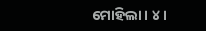ମୋହିଲା । ୪ ।